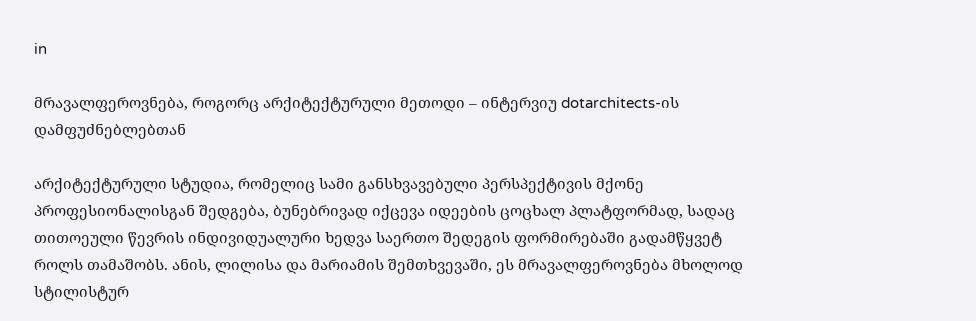in

მრავალფეროვნება, როგორც არქიტექტურული მეთოდი – ინტერვიუ dotarchitects-ის დამფუძნებლებთან

არქიტექტურული სტუდია, რომელიც სამი განსხვავებული პერსპექტივის მქონე პროფესიონალისგან შედგება, ბუნებრივად იქცევა იდეების ცოცხალ პლატფორმად, სადაც თითოეული წევრის ინდივიდუალური ხედვა საერთო შედეგის ფორმირებაში გადამწყვეტ როლს თამაშობს. ანის, ლილისა და მარიამის შემთხვევაში, ეს მრავალფეროვნება მხოლოდ სტილისტურ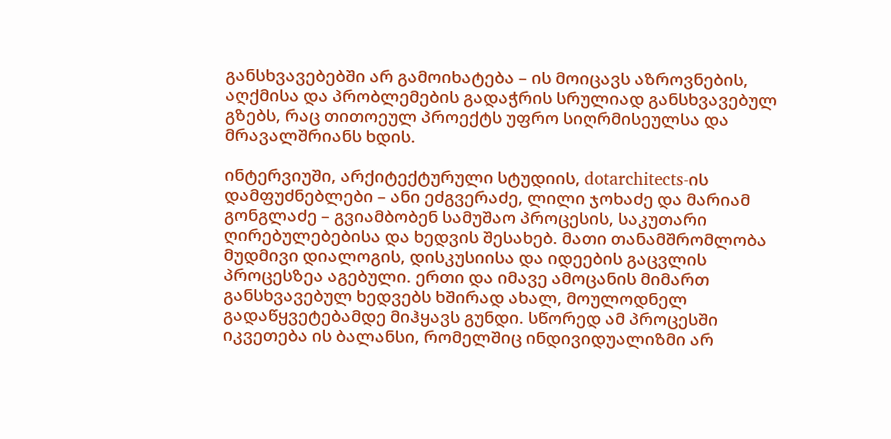განსხვავებებში არ გამოიხატება – ის მოიცავს აზროვნების, აღქმისა და პრობლემების გადაჭრის სრულიად განსხვავებულ გზებს, რაც თითოეულ პროექტს უფრო სიღრმისეულსა და მრავალშრიანს ხდის.

ინტერვიუში, არქიტექტურული სტუდიის, dotarchitects-ის დამფუძნებლები – ანი ეძგვერაძე, ლილი ჯოხაძე და მარიამ გონგლაძე – გვიამბობენ სამუშაო პროცესის, საკუთარი ღირებულებებისა და ხედვის შესახებ. მათი თანამშრომლობა მუდმივი დიალოგის, დისკუსიისა და იდეების გაცვლის პროცესზეა აგებული. ერთი და იმავე ამოცანის მიმართ განსხვავებულ ხედვებს ხშირად ახალ, მოულოდნელ გადაწყვეტებამდე მიჰყავს გუნდი. სწორედ ამ პროცესში იკვეთება ის ბალანსი, რომელშიც ინდივიდუალიზმი არ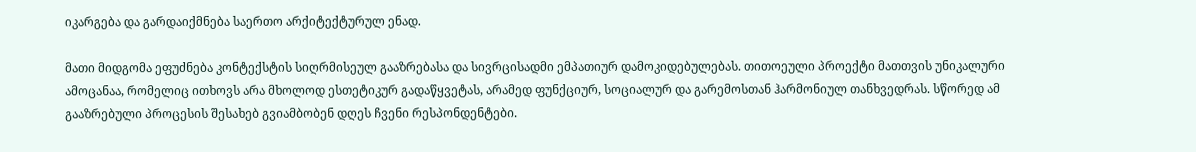იკარგება და გარდაიქმნება საერთო არქიტექტურულ ენად.

მათი მიდგომა ეფუძნება კონტექსტის სიღრმისეულ გააზრებასა და სივრცისადმი ემპათიურ დამოკიდებულებას. თითოეული პროექტი მათთვის უნიკალური ამოცანაა, რომელიც ითხოვს არა მხოლოდ ესთეტიკურ გადაწყვეტას, არამედ ფუნქციურ, სოციალურ და გარემოსთან ჰარმონიულ თანხვედრას. სწორედ ამ გააზრებული პროცესის შესახებ გვიამბობენ დღეს ჩვენი რესპონდენტები.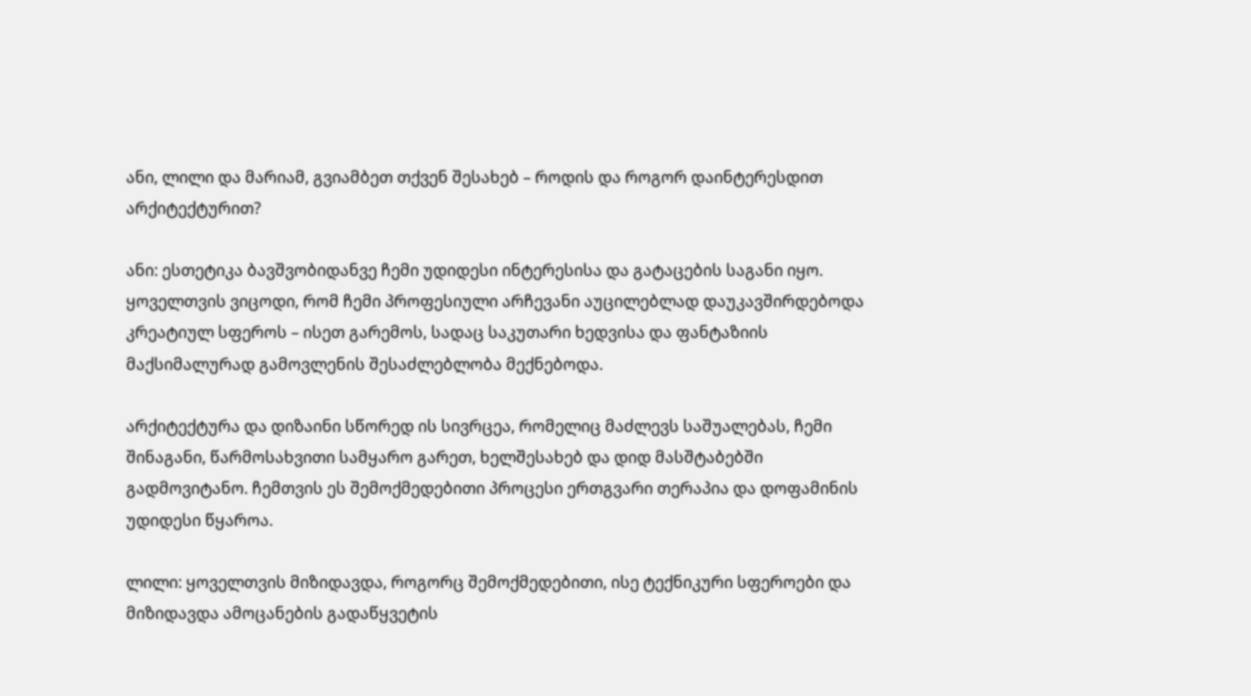ანი, ლილი და მარიამ, გვიამბეთ თქვენ შესახებ – როდის და როგორ დაინტერესდით არქიტექტურით?

ანი: ესთეტიკა ბავშვობიდანვე ჩემი უდიდესი ინტერესისა და გატაცების საგანი იყო. ყოველთვის ვიცოდი, რომ ჩემი პროფესიული არჩევანი აუცილებლად დაუკავშირდებოდა კრეატიულ სფეროს – ისეთ გარემოს, სადაც საკუთარი ხედვისა და ფანტაზიის მაქსიმალურად გამოვლენის შესაძლებლობა მექნებოდა.

არქიტექტურა და დიზაინი სწორედ ის სივრცეა, რომელიც მაძლევს საშუალებას, ჩემი შინაგანი, წარმოსახვითი სამყარო გარეთ, ხელშესახებ და დიდ მასშტაბებში გადმოვიტანო. ჩემთვის ეს შემოქმედებითი პროცესი ერთგვარი თერაპია და დოფამინის უდიდესი წყაროა.

ლილი: ყოველთვის მიზიდავდა, როგორც შემოქმედებითი, ისე ტექნიკური სფეროები და მიზიდავდა ამოცანების გადაწყვეტის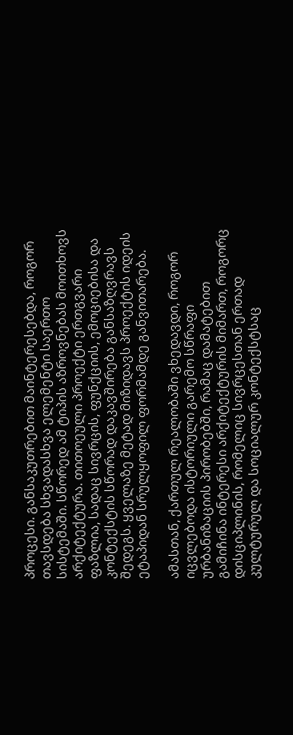პროცესი. განსაკუთრებით მაინტერესებდა, როგორ თავსდება სხვადასხვა ელემენტი საერთო სისტემაში. სწორედ ამ ტიპის აზროვნებას მოითხოვს არქიტექტურა. თითოეული პროექტი ერთგვარი ფაზლია, სადაც სივრცის, ფუნქციის, ემოციებისა და კონტექსტის სწორად დაკავშირება განსაზღვრავს შედეგს. ყველაზე მეტად მიზიდავს პროექტის იდეის ეტაპიდან სრულყოფილ ფორმამდე განვითარება.

ამასთან, ქართულ რეალობაში ვხედავდი, როგორ იცვლებოდა ისტორიული გარემო სწრაფი ურბანიზაციის პირობებში, რამაც დამატებით გამიჩინა ინტერესი არქიტექტურის მიმართ, როგორც დისციპლინის, რომელიც სივრცესთან ერთად კულტურულ და სოციალურ კონტექსტსაც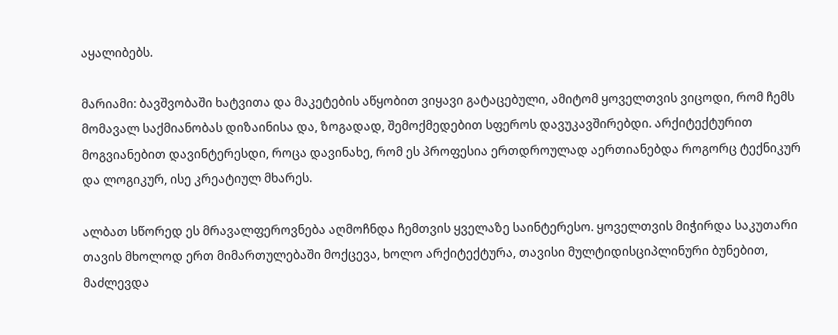აყალიბებს.

მარიამი: ბავშვობაში ხატვითა და მაკეტების აწყობით ვიყავი გატაცებული, ამიტომ ყოველთვის ვიცოდი, რომ ჩემს მომავალ საქმიანობას დიზაინისა და, ზოგადად, შემოქმედებით სფეროს დავუკავშირებდი. არქიტექტურით მოგვიანებით დავინტერესდი, როცა დავინახე, რომ ეს პროფესია ერთდროულად აერთიანებდა როგორც ტექნიკურ და ლოგიკურ, ისე კრეატიულ მხარეს.

ალბათ სწორედ ეს მრავალფეროვნება აღმოჩნდა ჩემთვის ყველაზე საინტერესო. ყოველთვის მიჭირდა საკუთარი თავის მხოლოდ ერთ მიმართულებაში მოქცევა, ხოლო არქიტექტურა, თავისი მულტიდისციპლინური ბუნებით, მაძლევდა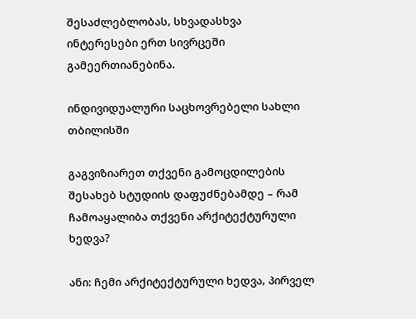შესაძლებლობას, სხვადასხვა ინტერესები ერთ სივრცეში გამეერთიანებინა.

ინდივიდუალური საცხოვრებელი სახლი თბილისში

გაგვიზიარეთ თქვენი გამოცდილების შესახებ სტუდიის დაფუძნებამდე – რამ ჩამოაყალიბა თქვენი არქიტექტურული ხედვა?

ანი: ჩემი არქიტექტურული ხედვა, პირველ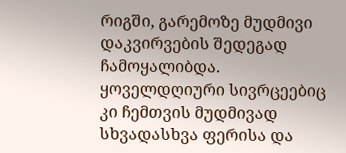რიგში, გარემოზე მუდმივი დაკვირვების შედეგად ჩამოყალიბდა. ყოველდღიური სივრცეებიც კი ჩემთვის მუდმივად სხვადასხვა ფერისა და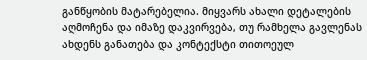განწყობის მატარებელია. მიყვარს ახალი დეტალების აღმოჩენა და იმაზე დაკვირვება, თუ რამხელა გავლენას ახდენს განათება და კონტექსტი თითოეულ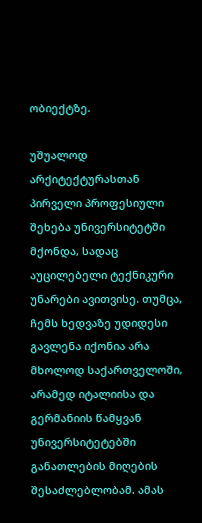ობიექტზე.

უშუალოდ არქიტექტურასთან პირველი პროფესიული შეხება უნივერსიტეტში მქონდა, სადაც აუცილებელი ტექნიკური უნარები ავითვისე. თუმცა, ჩემს ხედვაზე უდიდესი გავლენა იქონია არა მხოლოდ საქართველოში, არამედ იტალიისა და გერმანიის წამყვან უნივერსიტეტებში განათლების მიღების შესაძლებლობამ. ამას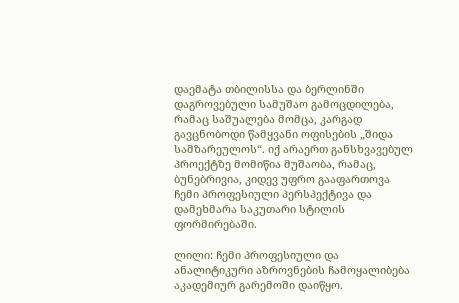დაემატა თბილისსა და ბერლინში დაგროვებული სამუშაო გამოცდილება, რამაც საშუალება მომცა, კარგად გავცნობოდი წამყვანი ოფისების „შიდა სამზარეულოს“. იქ არაერთ განსხვავებულ პროექტზე მომიწია მუშაობა, რამაც, ბუნებრივია, კიდევ უფრო გააფართოვა ჩემი პროფესიული პერსპექტივა და დამეხმარა საკუთარი სტილის ფორმირებაში.

ლილი: ჩემი პროფესიული და ანალიტიკური აზროვნების ჩამოყალიბება აკადემიურ გარემოში დაიწყო.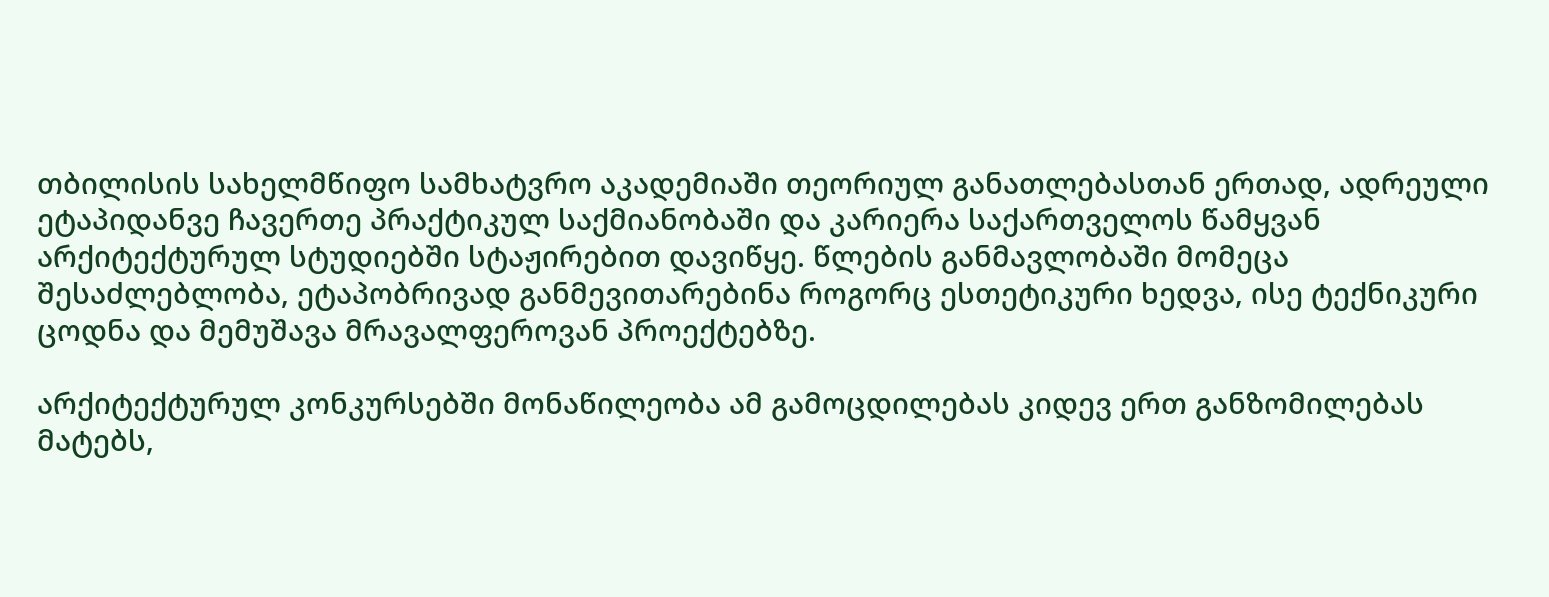თბილისის სახელმწიფო სამხატვრო აკადემიაში თეორიულ განათლებასთან ერთად, ადრეული ეტაპიდანვე ჩავერთე პრაქტიკულ საქმიანობაში და კარიერა საქართველოს წამყვან არქიტექტურულ სტუდიებში სტაჟირებით დავიწყე. წლების განმავლობაში მომეცა შესაძლებლობა, ეტაპობრივად განმევითარებინა როგორც ესთეტიკური ხედვა, ისე ტექნიკური ცოდნა და მემუშავა მრავალფეროვან პროექტებზე.

არქიტექტურულ კონკურსებში მონაწილეობა ამ გამოცდილებას კიდევ ერთ განზომილებას მატებს,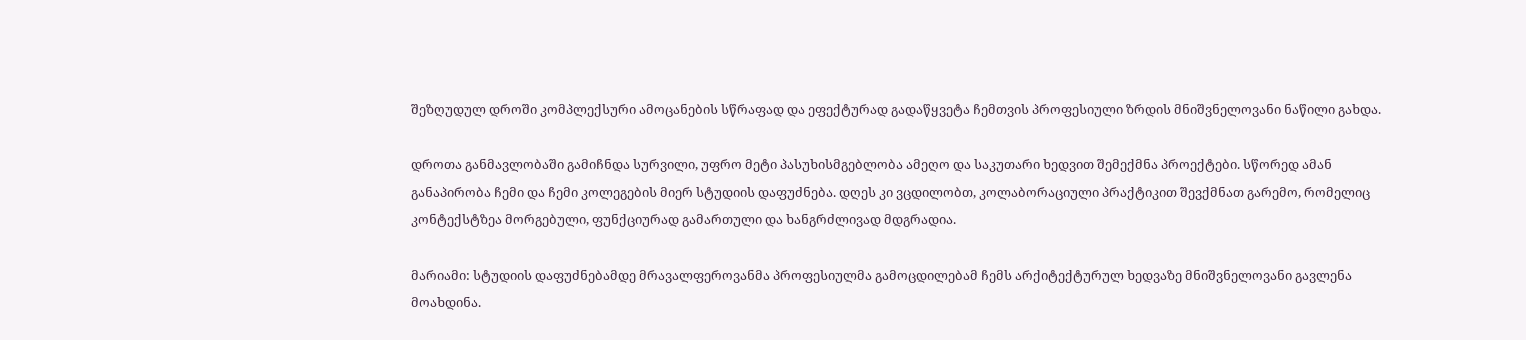შეზღუდულ დროში კომპლექსური ამოცანების სწრაფად და ეფექტურად გადაწყვეტა ჩემთვის პროფესიული ზრდის მნიშვნელოვანი ნაწილი გახდა.

დროთა განმავლობაში გამიჩნდა სურვილი, უფრო მეტი პასუხისმგებლობა ამეღო და საკუთარი ხედვით შემექმნა პროექტები. სწორედ ამან განაპირობა ჩემი და ჩემი კოლეგების მიერ სტუდიის დაფუძნება. დღეს კი ვცდილობთ, კოლაბორაციული პრაქტიკით შევქმნათ გარემო, რომელიც კონტექსტზეა მორგებული, ფუნქციურად გამართული და ხანგრძლივად მდგრადია.

მარიამი: სტუდიის დაფუძნებამდე მრავალფეროვანმა პროფესიულმა გამოცდილებამ ჩემს არქიტექტურულ ხედვაზე მნიშვნელოვანი გავლენა მოახდინა.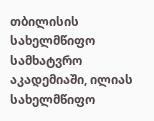თბილისის სახელმწიფო სამხატვრო აკადემიაში, ილიას სახელმწიფო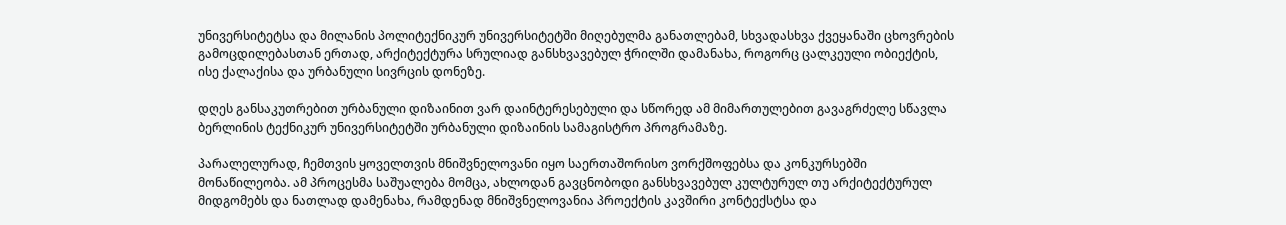უნივერსიტეტსა და მილანის პოლიტექნიკურ უნივერსიტეტში მიღებულმა განათლებამ, სხვადასხვა ქვეყანაში ცხოვრების გამოცდილებასთან ერთად, არქიტექტურა სრულიად განსხვავებულ ჭრილში დამანახა, როგორც ცალკეული ობიექტის, ისე ქალაქისა და ურბანული სივრცის დონეზე.

დღეს განსაკუთრებით ურბანული დიზაინით ვარ დაინტერესებული და სწორედ ამ მიმართულებით გავაგრძელე სწავლა ბერლინის ტექნიკურ უნივერსიტეტში ურბანული დიზაინის სამაგისტრო პროგრამაზე.

პარალელურად, ჩემთვის ყოველთვის მნიშვნელოვანი იყო საერთაშორისო ვორქშოფებსა და კონკურსებში მონაწილეობა. ამ პროცესმა საშუალება მომცა, ახლოდან გავცნობოდი განსხვავებულ კულტურულ თუ არქიტექტურულ მიდგომებს და ნათლად დამენახა, რამდენად მნიშვნელოვანია პროექტის კავშირი კონტექსტსა და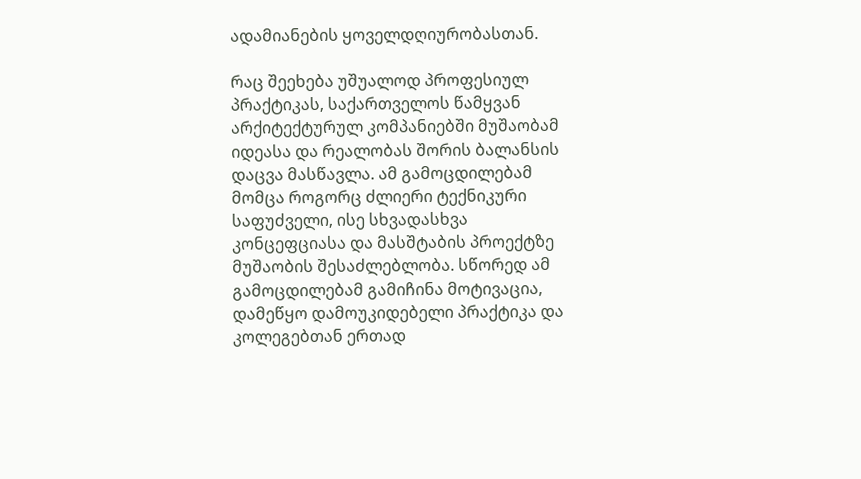ადამიანების ყოველდღიურობასთან.

რაც შეეხება უშუალოდ პროფესიულ პრაქტიკას, საქართველოს წამყვან არქიტექტურულ კომპანიებში მუშაობამ იდეასა და რეალობას შორის ბალანსის დაცვა მასწავლა. ამ გამოცდილებამ მომცა როგორც ძლიერი ტექნიკური საფუძველი, ისე სხვადასხვა კონცეფციასა და მასშტაბის პროექტზე მუშაობის შესაძლებლობა. სწორედ ამ გამოცდილებამ გამიჩინა მოტივაცია, დამეწყო დამოუკიდებელი პრაქტიკა და კოლეგებთან ერთად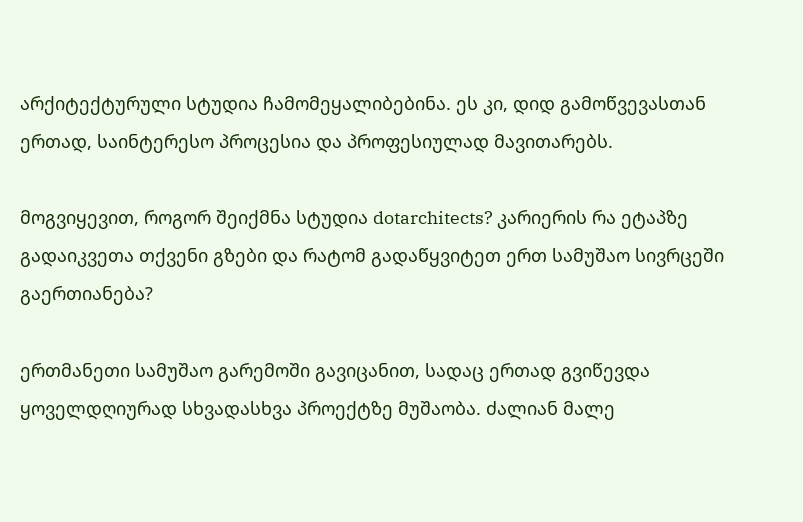არქიტექტურული სტუდია ჩამომეყალიბებინა. ეს კი, დიდ გამოწვევასთან ერთად, საინტერესო პროცესია და პროფესიულად მავითარებს.

მოგვიყევით, როგორ შეიქმნა სტუდია dotarchitects? კარიერის რა ეტაპზე გადაიკვეთა თქვენი გზები და რატომ გადაწყვიტეთ ერთ სამუშაო სივრცეში გაერთიანება?

ერთმანეთი სამუშაო გარემოში გავიცანით, სადაც ერთად გვიწევდა ყოველდღიურად სხვადასხვა პროექტზე მუშაობა. ძალიან მალე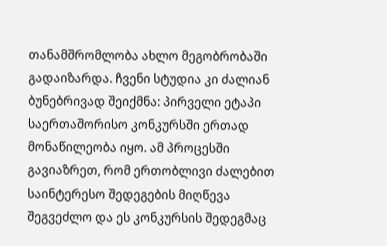თანამშრომლობა ახლო მეგობრობაში გადაიზარდა. ჩვენი სტუდია კი ძალიან ბუნებრივად შეიქმნა: პირველი ეტაპი საერთაშორისო კონკურსში ერთად მონაწილეობა იყო. ამ პროცესში გავიაზრეთ, რომ ერთობლივი ძალებით საინტერესო შედეგების მიღწევა შეგვეძლო და ეს კონკურსის შედეგმაც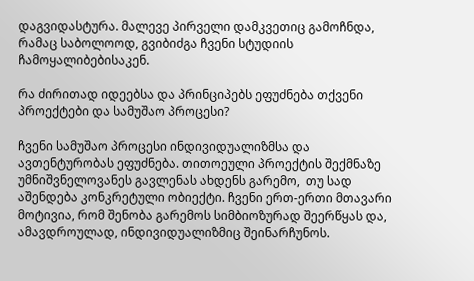დაგვიდასტურა. მალევე პირველი დამკვეთიც გამოჩნდა, რამაც საბოლოოდ, გვიბიძგა ჩვენი სტუდიის ჩამოყალიბებისაკენ.

რა ძირითად იდეებსა და პრინციპებს ეფუძნება თქვენი პროექტები და სამუშაო პროცესი?

ჩვენი სამუშაო პროცესი ინდივიდუალიზმსა და ავთენტურობას ეფუძნება. თითოეული პროექტის შექმნაზე უმნიშვნელოვანეს გავლენას ახდენს გარემო,  თუ სად აშენდება კონკრეტული ობიექტი. ჩვენი ერთ-ერთი მთავარი მოტივია, რომ შენობა გარემოს სიმბიოზურად შეერწყას და, ამავდროულად, ინდივიდუალიზმიც შეინარჩუნოს.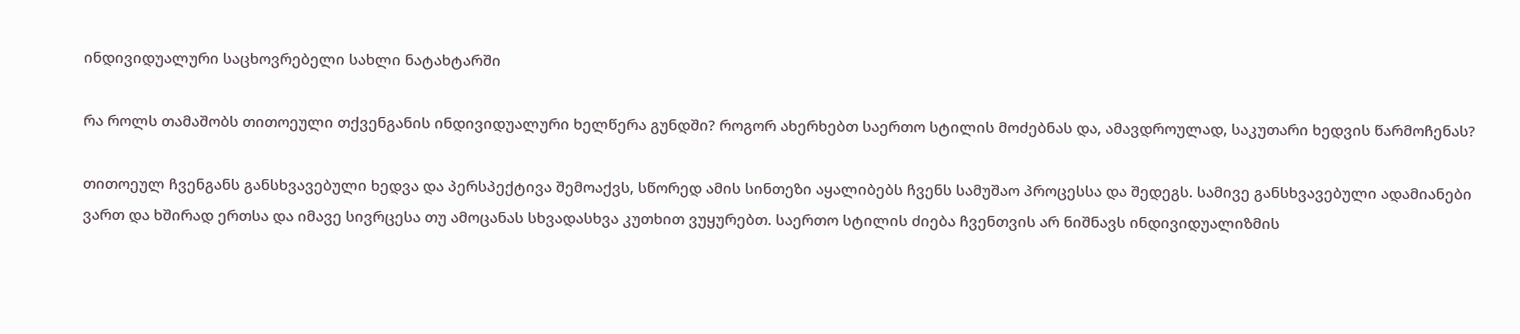ინდივიდუალური საცხოვრებელი სახლი ნატახტარში

რა როლს თამაშობს თითოეული თქვენგანის ინდივიდუალური ხელწერა გუნდში? როგორ ახერხებთ საერთო სტილის მოძებნას და, ამავდროულად, საკუთარი ხედვის წარმოჩენას?

თითოეულ ჩვენგანს განსხვავებული ხედვა და პერსპექტივა შემოაქვს, სწორედ ამის სინთეზი აყალიბებს ჩვენს სამუშაო პროცესსა და შედეგს. სამივე განსხვავებული ადამიანები ვართ და ხშირად ერთსა და იმავე სივრცესა თუ ამოცანას სხვადასხვა კუთხით ვუყურებთ. საერთო სტილის ძიება ჩვენთვის არ ნიშნავს ინდივიდუალიზმის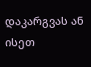დაკარგვას ან ისეთ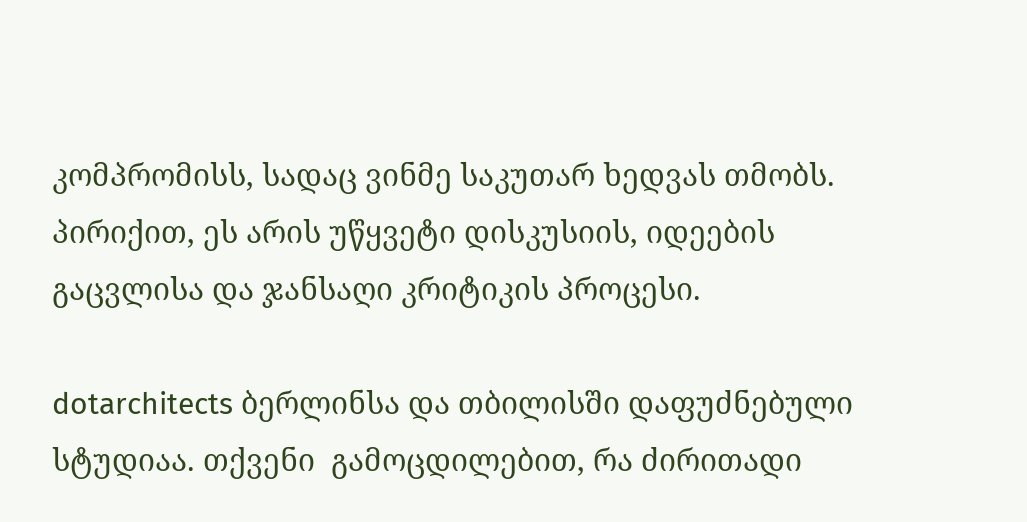კომპრომისს, სადაც ვინმე საკუთარ ხედვას თმობს. პირიქით, ეს არის უწყვეტი დისკუსიის, იდეების გაცვლისა და ჯანსაღი კრიტიკის პროცესი.

dotarchitects ბერლინსა და თბილისში დაფუძნებული სტუდიაა. თქვენი  გამოცდილებით, რა ძირითადი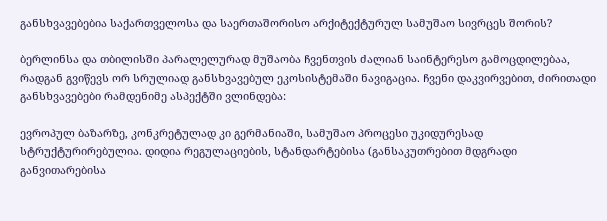განსხვავებებია საქართველოსა და საერთაშორისო არქიტექტურულ სამუშაო სივრცეს შორის?

ბერლინსა და თბილისში პარალელურად მუშაობა ჩვენთვის ძალიან საინტერესო გამოცდილებაა, რადგან გვიწევს ორ სრულიად განსხვავებულ ეკოსისტემაში ნავიგაცია. ჩვენი დაკვირვებით, ძირითადი განსხვავებები რამდენიმე ასპექტში ვლინდება:

ევროპულ ბაზარზე, კონკრეტულად კი გერმანიაში, სამუშაო პროცესი უკიდურესად სტრუქტურირებულია. დიდია რეგულაციების, სტანდარტებისა (განსაკუთრებით მდგრადი განვითარებისა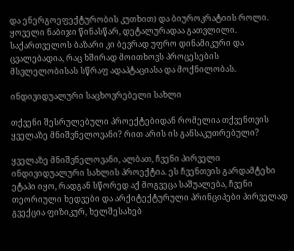და ენერგოეფექტურობის კუთხით) და ბიუროკრატიის როლი. ყოველი ნაბიჯი წინასწარ, დეტალურადაა გათვლილი. საქართველოს ბაზარი კი ბევრად უფრო დინამიკური და ცვალებადია, რაც ხშირად მოითხოვს პროცესების მსვლელობისას სწრაფ ადაპტაციასა და მოქნილობას.

ინდივიდუალური საცხოვრებელი სახლი

თქვენი შესრულებული პროექტებიდან რომელია თქვენთვის ყველაზე მნიშვნელოვანი? რით არის ის განსაკუთრებული?

ყველაზე მნიშვნელოვანი, ალბათ, ჩვენი პირველი ინდივიდუალური სახლის პროექტია. ეს ჩვენთვის გარდამტეხი ეტაპი იყო, რადგან სწორედ აქ მოგვეცა საშუალება, ჩვენი თეორიული ხედვები და არქიტექტურული პრინციპები პირველად გვექცია ფიზიკურ, ხელშესახებ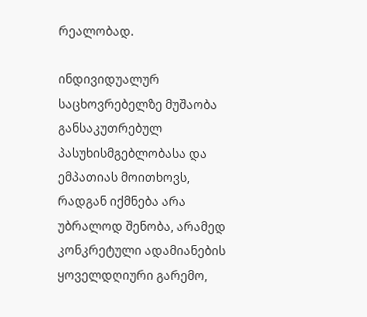რეალობად.

ინდივიდუალურ საცხოვრებელზე მუშაობა განსაკუთრებულ პასუხისმგებლობასა და ემპათიას მოითხოვს, რადგან იქმნება არა უბრალოდ შენობა, არამედ კონკრეტული ადამიანების ყოველდღიური გარემო,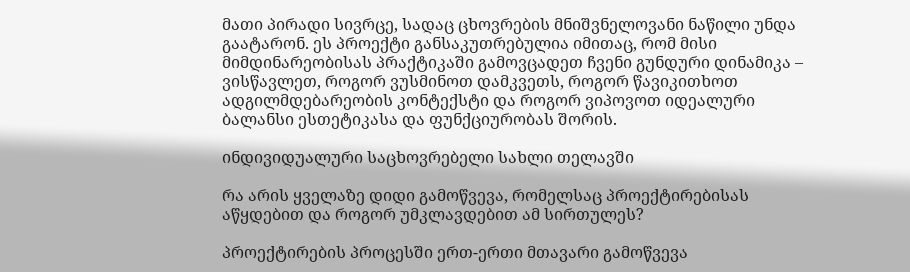მათი პირადი სივრცე, სადაც ცხოვრების მნიშვნელოვანი ნაწილი უნდა გაატარონ. ეს პროექტი განსაკუთრებულია იმითაც, რომ მისი მიმდინარეობისას პრაქტიკაში გამოვცადეთ ჩვენი გუნდური დინამიკა – ვისწავლეთ, როგორ ვუსმინოთ დამკვეთს, როგორ წავიკითხოთ ადგილმდებარეობის კონტექსტი და როგორ ვიპოვოთ იდეალური ბალანსი ესთეტიკასა და ფუნქციურობას შორის.

ინდივიდუალური საცხოვრებელი სახლი თელავში

რა არის ყველაზე დიდი გამოწვევა, რომელსაც პროექტირებისას აწყდებით და როგორ უმკლავდებით ამ სირთულეს?

პროექტირების პროცესში ერთ-ერთი მთავარი გამოწვევა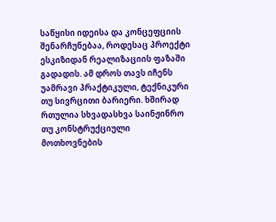საწყისი იდეისა და კონცეფციის შენარჩუნებაა, როდესაც პროექტი ესკიზიდან რეალიზაციის ფაზაში გადადის. ამ დროს თავს იჩენს უამრავი პრაქტიკული, ტექნიკური თუ სივრცითი ბარიერი. ხშირად რთულია სხვადასხვა საინჟინრო თუ კონსტრუქციული მოთხოვნების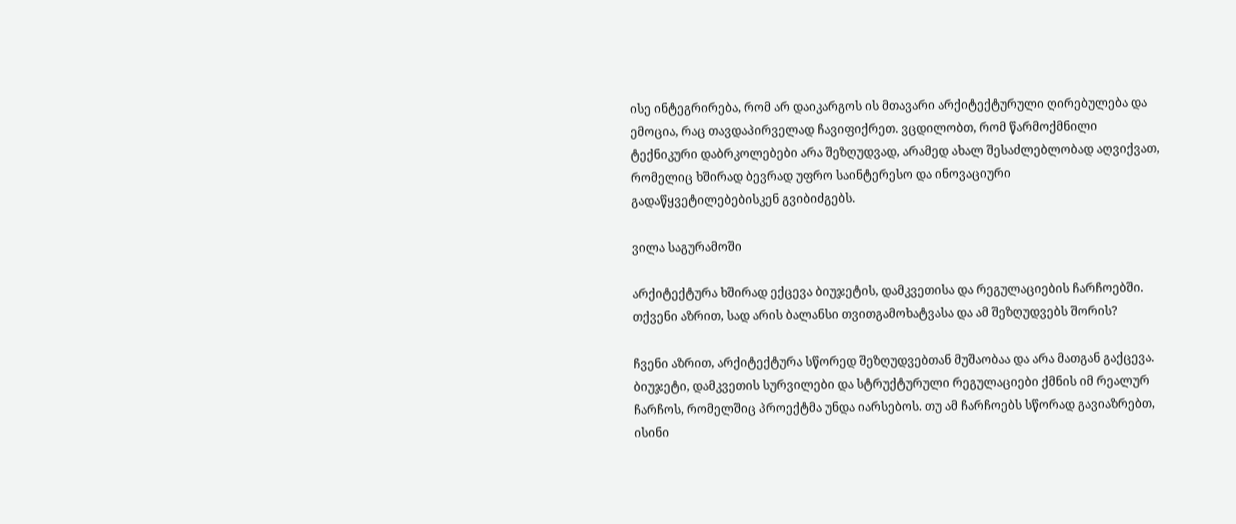ისე ინტეგრირება, რომ არ დაიკარგოს ის მთავარი არქიტექტურული ღირებულება და ემოცია, რაც თავდაპირველად ჩავიფიქრეთ. ვცდილობთ, რომ წარმოქმნილი ტექნიკური დაბრკოლებები არა შეზღუდვად, არამედ ახალ შესაძლებლობად აღვიქვათ, რომელიც ხშირად ბევრად უფრო საინტერესო და ინოვაციური გადაწყვეტილებებისკენ გვიბიძგებს.

ვილა საგურამოში

არქიტექტურა ხშირად ექცევა ბიუჯეტის, დამკვეთისა და რეგულაციების ჩარჩოებში. თქვენი აზრით, სად არის ბალანსი თვითგამოხატვასა და ამ შეზღუდვებს შორის?

ჩვენი აზრით, არქიტექტურა სწორედ შეზღუდვებთან მუშაობაა და არა მათგან გაქცევა. ბიუჯეტი, დამკვეთის სურვილები და სტრუქტურული რეგულაციები ქმნის იმ რეალურ ჩარჩოს, რომელშიც პროექტმა უნდა იარსებოს. თუ ამ ჩარჩოებს სწორად გავიაზრებთ, ისინი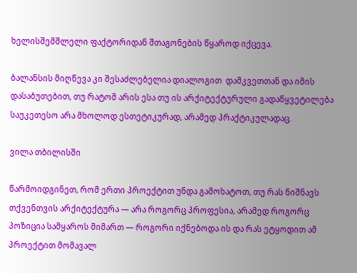ხელისშემშლელი ფაქტორიდან შთაგონების წყაროდ იქცევა.

ბალანსის მიღწევა კი შესაძლებელია დიალოგით  დამკვეთთან და იმის დასაბუთებით, თუ რატომ არის ესა თუ ის არქიტექტურული გადაწყვეტილება საუკეთესო არა მხოლოდ ესთეტიკურად, არამედ პრაქტიკულადაც.

ვილა თბილისში

წარმოიდგინეთ, რომ ერთი პროექტით უნდა გამოხატოთ, თუ რას ნიშნავს თქვენთვის არქიტექტურა — არა როგორც პროფესია, არამედ როგორც პოზიცია სამყაროს მიმართ — როგორი იქნებოდა ის და რას ეტყოდით ამ პროექტით მომავალ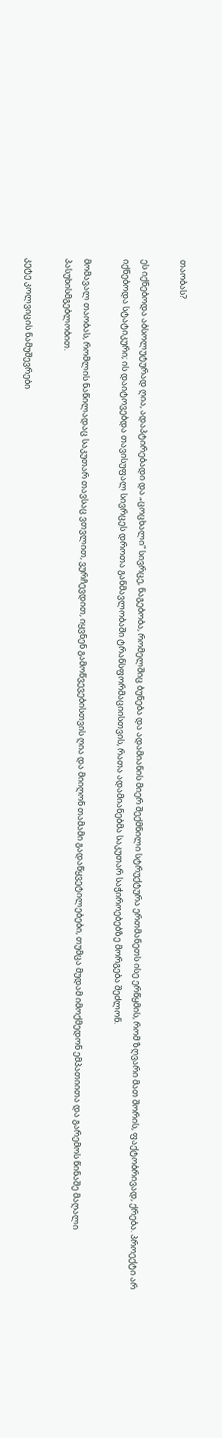თაობას?

ეს იქნებოდა აბსოლუტურად ღია, ადაპტირებადი და „ცოცხალი“ სივრცე, ნაგებობა, რომელშიც ბუნება და ადამიანის მიერ შექმნილი სტრუქტურა ერთმანეთს ისე ერწყმის, რომ ზღვარი მათ შორის, ფაქტობრივად, ქრება. პროექტი არ იქნებოდა სტატიკური; ის დაიტოვებდა თავისუფალ სივრცეს დროთა განმავლობაში ტრანსფორმაციისთვის, რათა ადამიანებმა საკუთარ საჭიროებებზე მორგება შეძლონ.

მომავალ თაობას, რომლის ნაწილადაც საკუთარ თავსაც ვთვლით, ვურჩევდით, იყვნენ გამოწვევებისთვის ღია და მიიღონ თამამი გადაწყვეტილებები, თუმცა მუდამ იმოქმედონ ემპათიითა და გარემოს წინაშე მაღალი პასუხისმგებლობით.

კეტე კოლვიცის ნამუშევრები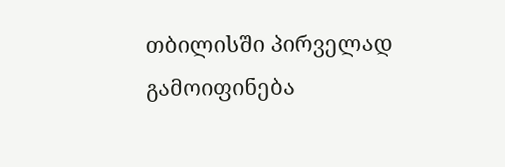თბილისში პირველად გამოიფინება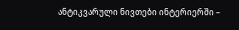ანტიკვარული ნივთები ინტერიერში –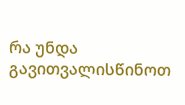რა უნდა გავითვალისწინოთ